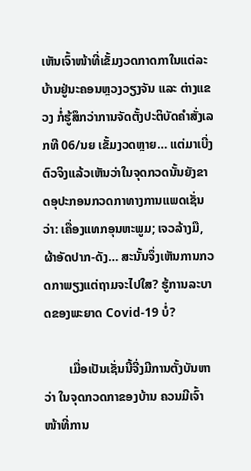ເຫັນເຈົ້າໜ້າທີ່ເຂັ້ມງວດກາດກາໃນແຕ່ລະບ້ານຢູ່ນະຄອນຫຼວງວຽງຈັນ ແລະ ຕ່າງແຂວງ ກໍ່ຮູ້ສຶກວ່າການຈັດຕັ້ງປະຕິບັດຄຳສັ່ງເລກທີ 06/ນຍ ເຂັ້ມງວດຫຼາຍ… ແຕ່ມາເບີ່ງຕົວຈິງແລ້ວເຫັນວ່າໃນຈຸດກວດນັ້ນຍັງຂາດອຸປະກອນກວດກາທາງການແພດເຊັ່ນວ່າ: ເຄື່ອງແທກອຸນຫະພູມ; ເຈວລ້າງມື, ຜ້າອັດປາກ-ດັງ… ສະນັ້ນຈຶ່ງເຫັນການກວດກາພຽງແຕ່ຖາມຈະໄປໃສ? ຮູ້ການລະບາດຂອງພະຍາດ Covid-19 ບໍ່?

        ເມື່ອເປັນເຊັ່ນນີ້ຈີ່ງມີການຕັ້ງບັນຫາວ່າ ໃນຈຸດກວດກາຂອງບ້ານ ຄວນມີເຈົ້າໜ້າທີ່ການ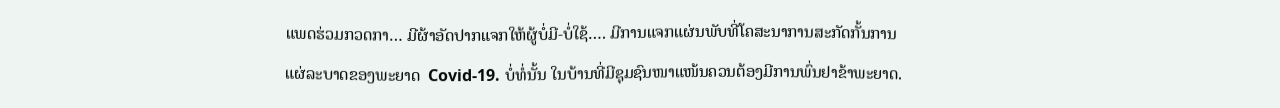ແພດຮ່ວມກວດກາ… ມີຜ້າອັດປາກແຈກໃຫ້ຜູ້ບໍ່ມີ-ບໍ່ໃຊ້…. ມີການແຈກແຜ່ນພັບທີ່ໂຄສະນາການສະກັດກັ້ນການແຜ່ລະບາດຂອງພະຍາດ  Covid-19. ບໍ່ທໍ່ນັ້ນ ໃນບ້ານທີ່ມີຊຸມຊົນໜາແໜ້ນຄວນຕ້ອງມີການພົ່ນຢາຂ້າພະຍາດ.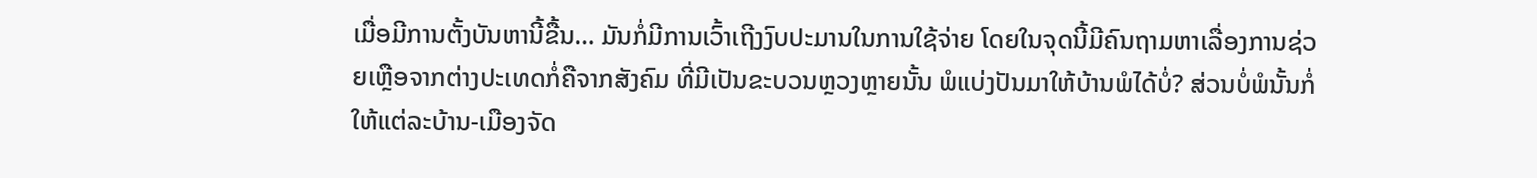ເມື່ອມີການຕັ້ງບັນຫານີ້ຂື້ນ… ມັນກໍ່ມີການເວົ້າເຖີງງົບປະມານໃນການໃຊ້ຈ່າຍ ໂດຍໃນຈຸດນີ້ມີຄົນຖາມຫາເລື່ອງການຊ່ວຍເຫຼືອຈາກຕ່າງປະເທດກໍ່ຄືຈາກສັງຄົມ ທີ່ມີເປັນຂະບວນຫຼວງຫຼາຍນັ້ນ ພໍແບ່ງປັນມາໃຫ້ບ້ານພໍໄດ້ບໍ່? ສ່ວນບໍ່ພໍນັ້ນກໍ່ໃຫ້ແຕ່ລະບ້ານ-ເມືອງຈັດ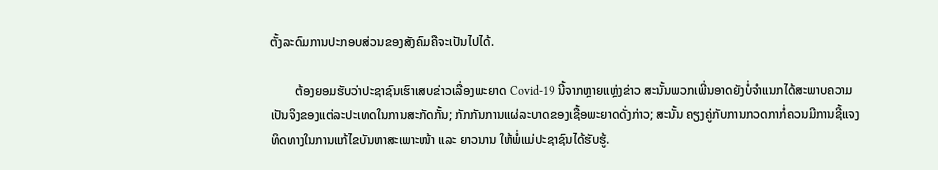ຕັ້ງລະດົມການປະກອບສ່ວນຂອງສັງຄົມຄືຈະເປັນໄປໄດ້.

        ຕ້ອງຍອມຮັບວ່າປະຊາຊົນເຮົາເສບຂ່າວເລື່ອງພະຍາດ Covid-19 ນີ້ຈາກຫຼາຍແຫຼ່ງຂ່າວ ສະນັ້ນພວກເພີ່ນອາດຍັງບໍ່ຈຳແນກໄດ້ສະພາບຄວາມເປັນຈິງຂອງແຕ່ລະປະເທດໃນການສະກັດກັ້ນ; ກັກກັນການແຜ່ລະບາດຂອງເຊື້ອພະຍາດດັ່ງກ່າວ; ສະນັ້ນ ຄຽງຄູ່ກັບການກວດກາກໍ່ຄວນມີການຊີ້ແຈງທິດທາງໃນການແກ້ໄຂບັນຫາສະເພາະໜ້າ ແລະ ຍາວນານ ໃຫ້ພໍ່ແມ່ປະຊາຊົນໄດ້ຮັບຮູ້.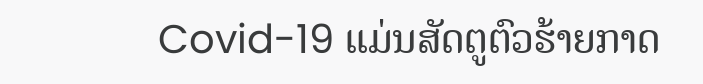Covid-19 ແມ່ນສັດຕູຕົວຮ້າຍກາດ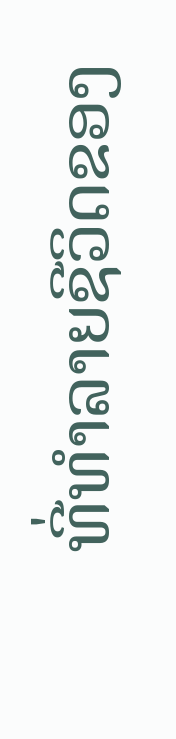ທີ່ທຳລາຍຊີວິດຂອງ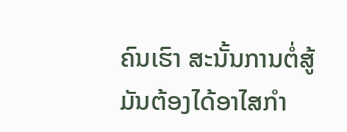ຄົນເຮົາ ສະນັ້ນການຕໍ່ສູ້ມັນຕ້ອງໄດ້ອາໄສກຳ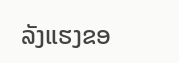ລັງແຮງຂອ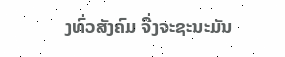ງທົ່ວສັງຄົມ ຈື່ງຈະຊະນະມັນ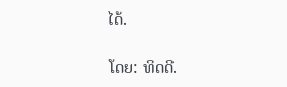ໄດ້.

ໂດຍ: ທິດດີ.